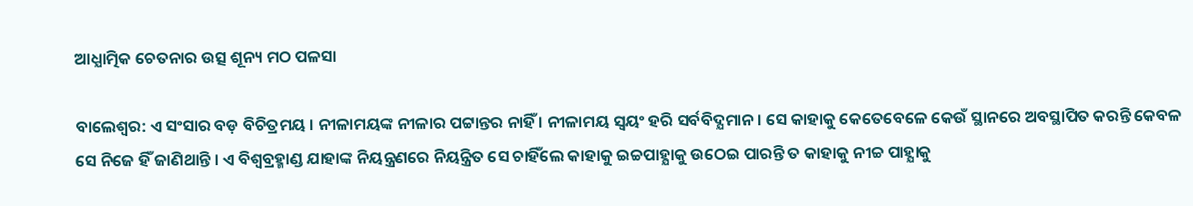ଆଧ୍ଯାତ୍ମିକ ଚେତନାର ଉତ୍ସ ଶୂନ୍ୟ ମଠ ପଳସା

ବାଲେଶ୍ବର: ଏ ସଂସାର ବଡ଼ ବିଚିତ୍ରମୟ । ନୀଳାମୟଙ୍କ ନୀଳାର ପଟ୍ଟାନ୍ତର ନାହିଁ । ନୀଳାମୟ ସ୍ବୟଂ ହରି ସର୍ବବିଦ୍ଯମାନ । ସେ କାହାକୁ କେତେବେଳେ କେଉଁ ସ୍ଥାନରେ ଅବସ୍ଥାପିତ କରନ୍ତି କେବଳ ସେ ନିଜେ ହିଁ ଜାଣିଥାନ୍ତି । ଏ ବିଶ୍ଵବ୍ରହ୍ମାଣ୍ଡ ଯାହାଙ୍କ ନିୟନ୍ତ୍ରଣରେ ନିୟନ୍ତ୍ରିତ ସେ ଚାହିଁଲେ କାହାକୁ ଇଚ୍ଚପାହ୍ଯାକୁ ଉଠେଇ ପାରନ୍ତି ତ କାହାକୁ ନୀଚ୍ଚ ପାହ୍ଯାକୁ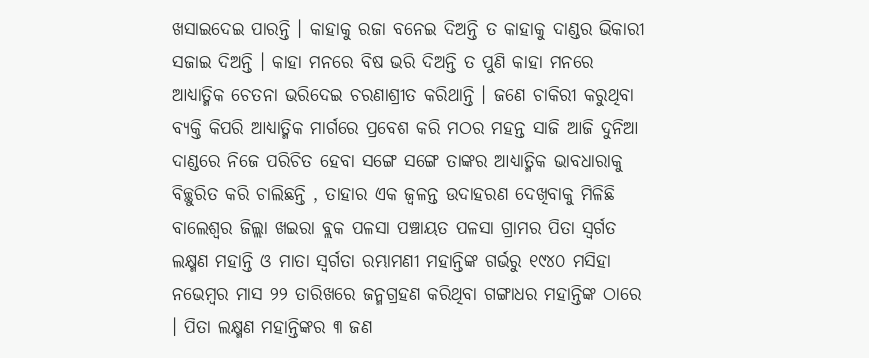ଖସାଇଦେଇ ପାରନ୍ତି । କାହାକୁ ରଜା ବନେଇ ଦିଅନ୍ତି ତ କାହାକୁ ଦାଣ୍ଡର ଭିକାରୀ ସଜାଇ ଦିଅନ୍ତି । କାହା ମନରେ ବିଷ ଭରି ଦିଅନ୍ତି ତ ପୁଣି କାହା ମନରେ ଆଧ୍ୟାତ୍ମିକ ଚେତନା ଭରିଦେଇ ଚରଣାଶ୍ରୀତ କରିଥାନ୍ତି । ଜଣେ ଚାକିରୀ କରୁଥିବା ବ୍ଯକ୍ତି କିପରି ଆଧ୍ୟାତ୍ମିକ ମାର୍ଗରେ ପ୍ରବେଶ କରି ମଠର ମହନ୍ତ ସାଜି ଆଜି ଦୁନିଆ ଦାଣ୍ଡରେ ନିଜେ ପରିଚିତ ହେବା ସଙ୍ଗେ ସଙ୍ଗେ ତାଙ୍କର ଆଧ୍ୟାତ୍ମିକ ଭାବଧାରାକୁ ବିଚ୍ଛୁରିତ କରି ଚାଲିଛନ୍ତି , ତାହାର ଏକ ଜ୍ବଳନ୍ତ ଉଦାହରଣ ଦେଖିବାକୁ ମିଳିଛି ବାଲେଶ୍ଵର ଜିଲ୍ଲା ଖଇରା ବ୍ଲକ ପଳସା ପଞ୍ଚାୟତ ପଳସା ଗ୍ରାମର ପିତା ସ୍ବର୍ଗତ ଲକ୍ଷ୍ମଣ ମହାନ୍ତି ଓ ମାତା ସ୍ବର୍ଗତା ରମ୍ଭାମଣୀ ମହାନ୍ତିଙ୍କ ଗର୍ଭରୁ ୧୯୪୦ ମସିହା ନଭେମ୍ବର ମାସ ୨୨ ତାରିଖରେ ଜନ୍ମଗ୍ରହଣ କରିଥିବା ଗଙ୍ଗାଧର ମହାନ୍ତିଙ୍କ ଠାରେ । ପିତା ଲକ୍ଷ୍ମଣ ମହାନ୍ତିଙ୍କର ୩ ଜଣ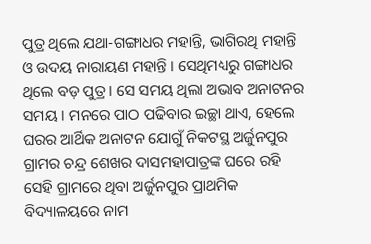ପୁତ୍ର ଥିଲେ ଯଥା-ଗଙ୍ଗାଧର ମହାନ୍ତି, ଭାଗିରଥି ମହାନ୍ତି ଓ ଉଦୟ ନାରାୟଣ ମହାନ୍ତି । ସେଥିମଧ୍ୟରୁ ଗଙ୍ଗାଧର ଥିଲେ ବଡ଼ ପୁତ୍ର । ସେ ସମୟ ଥିଲା ଅଭାବ ଅନାଟନର ସମୟ । ମନରେ ପାଠ ପଢିବାର ଇଚ୍ଛା ଥାଏ, ହେଲେ ଘରର ଆର୍ଥିକ ଅନାଟନ ଯୋଗୁଁ ନିକଟସ୍ଥ ଅର୍ଜୁନପୁର ଗ୍ରାମର ଚନ୍ଦ୍ର ଶେଖର ଦାସମହାପାତ୍ରଙ୍କ ଘରେ ରହି ସେହି ଗ୍ରାମରେ ଥିବା ଅର୍ଜୁନପୁର ପ୍ରାଥମିକ ବିଦ୍ୟାଳୟରେ ନାମ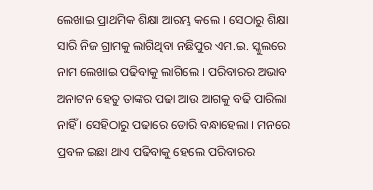ଲେଖାଇ ପ୍ରାଥମିକ ଶିକ୍ଷା ଆରମ୍ଭ କଲେ । ସେଠାରୁ ଶିକ୍ଷା ସାରି ନିଜ ଗ୍ରାମକୁ ଲାଗିଥିବା ନଛିପୁର ଏମ.ଇ. ସ୍କୁଲରେ ନାମ ଲେଖାଇ ପଢିବାକୁ ଲାଗିଲେ । ପରିବାରର ଅଭାବ ଅନାଟନ ହେତୁ ତାଙ୍କର ପଢା ଆଉ ଆଗକୁ ବଢି ପାରିଲା ନାହିଁ । ସେହିଠାରୁ ପଢାରେ ଡୋରି ବନ୍ଧାହେଲା । ମନରେ ପ୍ରବଳ ଇଛା ଥାଏ ପଢିବାକୁ ହେଲେ ପରିବାରର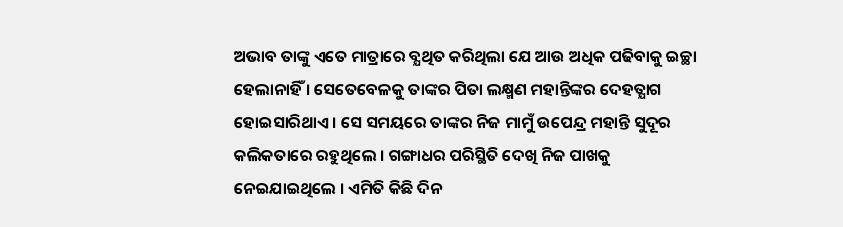ଅଭାବ ତାଙ୍କୁ ଏତେ ମାତ୍ରାରେ ବ୍ଯଥିତ କରିଥିଲା ଯେ ଆଉ ଅଧିକ ପଢିବାକୁ ଇଚ୍ଛା ହେଲାନାହିଁ । ସେତେବେଳକୁ ତାଙ୍କର ପିତା ଲକ୍ଷ୍ମଣ ମହାନ୍ତିଙ୍କର ଦେହତ୍ଯାଗ ହୋଇସାରିଥାଏ । ସେ ସମୟରେ ତାଙ୍କର ନିଜ ମାମୁଁ ଉପେନ୍ଦ୍ର ମହାନ୍ତି ସୁଦୂର କଲିକତାରେ ରହୁଥିଲେ । ଗଙ୍ଗାଧର ପରିସ୍ଥିତି ଦେଖି ନିଜ ପାଖକୁ ନେଇଯାଇଥିଲେ । ଏମିତି କିଛି ଦିନ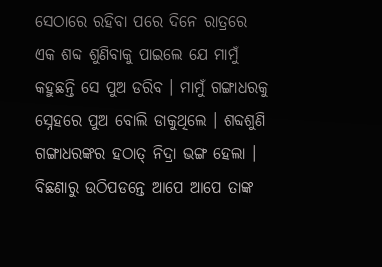ସେଠାରେ ରହିବା ପରେ ଦିନେ ରାତ୍ରରେ ଏକ ଶବ୍ଦ ଶୁଣିବାକୁ ପାଇଲେ ଯେ ମାମୁଁ କହୁଛନ୍ତି ସେ ପୁଅ ଡରିବ । ମାମୁଁ ଗଙ୍ଗାଧରକୁ ସ୍ନେହରେ ପୁଅ ବୋଲି ଡାକୁଥିଲେ । ଶବ୍ଦଶୁଣି ଗଙ୍ଗାଧରଙ୍କର ହଠାତ୍ ନିଦ୍ରା ଭଙ୍ଗ ହେଲା । ବିଛଣାରୁ ଉଠିପଡନ୍ତେ ଆପେ ଆପେ ତାଙ୍କ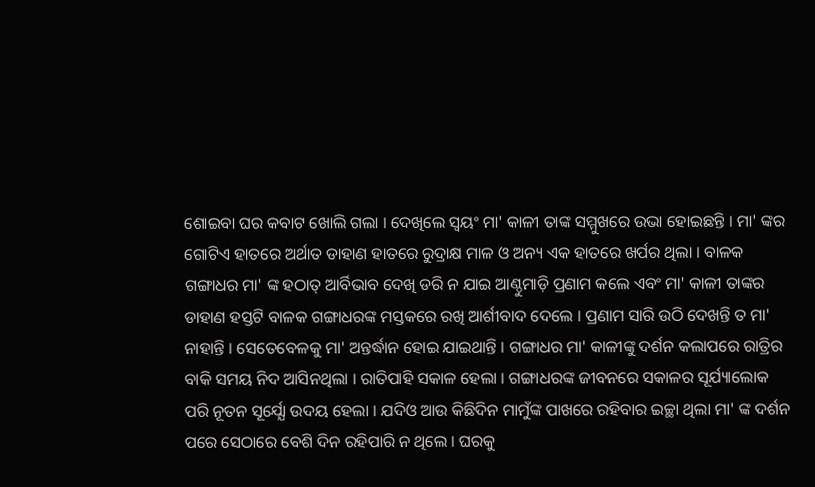ଶୋଇବା ଘର କବାଟ ଖୋଲି ଗଲା । ଦେଖିଲେ ସ୍ବୟଂ ମା' କାଳୀ ତାଙ୍କ ସମ୍ମୁଖରେ ଉଭା ହୋଇଛନ୍ତି । ମା' ଙ୍କର ଗୋଟିଏ ହାତରେ ଅର୍ଥାତ ଡାହାଣ ହାତରେ ରୁଦ୍ରାକ୍ଷ ମାଳ ଓ ଅନ୍ୟ ଏକ ହାତରେ ଖର୍ପର ଥିଲା । ବାଳକ ଗଙ୍ଗାଧର ମା' ଙ୍କ ହଠାତ୍ ଆର୍ବିଭାବ ଦେଖି ଡରି ନ ଯାଇ ଆଣ୍ଠୁମାଡ଼ି ପ୍ରଣାମ କଲେ ଏବଂ ମା' କାଳୀ ତାଙ୍କର ଡାହାଣ ହସ୍ତଟି ବାଳକ ଗଙ୍ଗାଧରଙ୍କ ମସ୍ତକରେ ରଖି ଆର୍ଶୀବାଦ ଦେଲେ । ପ୍ରଣାମ ସାରି ଉଠି ଦେଖନ୍ତି ତ ମା' ନାହାନ୍ତି । ସେତେବେଳକୁ ମା' ଅନ୍ତର୍ଦ୍ଧାନ ହୋଇ ଯାଇଥାନ୍ତି । ଗଙ୍ଗାଧର ମା' କାଳୀଙ୍କୁ ଦର୍ଶନ କଲାପରେ ରାତ୍ରିର ବାକି ସମୟ ନିଦ ଆସିନଥିଲା । ରାତିପାହି ସକାଳ ହେଲା । ଗଙ୍ଗାଧରଙ୍କ ଜୀବନରେ ସକାଳର ସୂର୍ଯ୍ୟାଲୋକ ପରି ନୂତନ ସୂର୍ଯ୍ଯୋ ଉଦୟ ହେଲା । ଯଦିଓ ଆଉ କିଛିଦିନ ମାମୁଁଙ୍କ ପାଖରେ ରହିବାର ଇଚ୍ଛା ଥିଲା ମା' ଙ୍କ ଦର୍ଶନ ପରେ ସେଠାରେ ବେଶି ଦିନ ରହିପାରି ନ ଥିଲେ । ଘରକୁ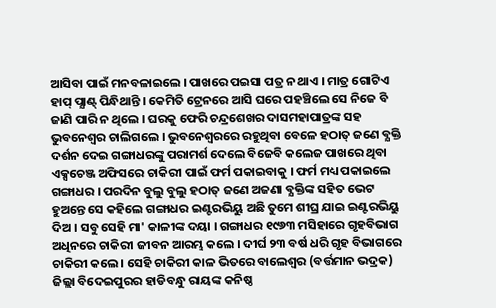ଆସିବା ପାଇଁ ମନବଳାଇଲେ । ପାଖରେ ପଇସା ପତ୍ର ନ ଥାଏ । ମାତ୍ର ଗୋଟିଏ ହାପ୍ ପ୍ଯାଣ୍ଟ୍ ପିନ୍ଧିଥାନ୍ତି । କେମିତି ଟ୍ରେନରେ ଆସି ଘରେ ପହଞ୍ଚିଲେ ସେ ନିଜେ ବି ଜାଣି ପାରି ନ ଥିଲେ । ଘରକୁ ଫେରି ଚନ୍ଦ୍ରଶେଖର ଦାସମହାପାତ୍ରଙ୍କ ସହ ଭୁବନେଶ୍ୱର ଚାଲିଗଲେ । ଭୁବନେଶ୍ୱରରେ ରହୁଥିବା ବେଳେ ହଠାତ୍ ଜଣେ ବ୍ଯକ୍ତି ଦର୍ଶନ ଦେଇ ଗଙ୍ଗାଧରଙ୍କୁ ପରାମର୍ଶ ଦେଲେ ବିଜେବି କଲେଜ ପାଖରେ ଥିବା ଏକ୍ସଚେଞ୍ଜ ଅଫିସରେ ଚାକିରୀ ପାଇଁ ଫର୍ମ ପକାଇବାକୁ । ଫର୍ମ ମଧ୍ୟ ପକାଇଲେ ଗଙ୍ଗାଧର । ପରଦିନ ବୁଲୁ ବୁଲୁ ହଠାତ୍ ଜଣେ ଅଜଣା ବ୍ଯକ୍ତିଙ୍କ ସହିତ ଭେଟ ହୁଅନ୍ତେ ସେ କହିଲେ ଗଙ୍ଗାଧର ଇଣ୍ଟରଭିୟୁ ଅଛି ତୁମେ ଶୀଘ୍ର ଯାଇ ଇଣ୍ଟରଭିୟୁ ଦିଅ । ସବୁ ସେହି ମା' କାଳୀଙ୍କ ଦୟା । ଗଙ୍ଗାଧର ୧୯୬୩ ମସିହାରେ ଗୃହବିଭାଗ ଅଧିନରେ ଚାକିରୀ ଜୀବନ ଆରମ୍ଭ କଲେ । ଦୀର୍ଘ ୨୩ ବର୍ଷ ଧରି ଗୃହ ବିଭାଗରେ ଚାକିରୀ କଲେ । ସେହି ଚାକିରୀ କାଳ ଭିତରେ ବାଲେଶ୍ଵର (ବର୍ତ୍ତମାନ ଭଦ୍ରକ) ଜିଲ୍ଲା ବିଦେଇପୁରର ହାଡିବନ୍ଧୁ ରାୟଙ୍କ କନିଷ୍ଠ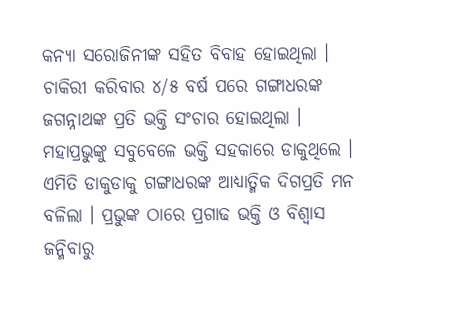କନ୍ୟା ସରୋଜିନୀଙ୍କ ସହିତ ବିବାହ ହୋଇଥିଲା । ଚାକିରୀ କରିବାର ୪/୫ ବର୍ଷ ପରେ ଗଙ୍ଗାଧରଙ୍କ ଜଗନ୍ନାଥଙ୍କ ପ୍ରତି ଭକ୍ତି ସଂଚାର ହୋଇଥିଲା । ମହାପ୍ରଭୁଙ୍କୁ ସବୁବେଳେ ଭକ୍ତି ସହକାରେ ଡାକୁଥିଲେ । ଏମିତି ଡାକୁଡାକୁ ଗଙ୍ଗାଧରଙ୍କ ଆଧ୍ୟାତ୍ମିକ ଦିଗପ୍ରତି ମନ ବଳିଲା । ପ୍ରଭୁଙ୍କ ଠାରେ ପ୍ରଗାଢ ଭକ୍ତି ଓ ବିଶ୍ୱାସ ଜନ୍ମିବାରୁ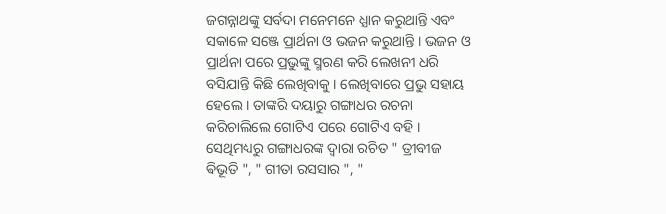ଜଗନ୍ନାଥଙ୍କୁ ସର୍ବଦା ମନେମନେ ଧ୍ଯାନ କରୁଥାନ୍ତି ଏବଂ ସକାଳେ ସଞ୍ଜେ ପ୍ରାର୍ଥନା ଓ ଭଜନ କରୁଥାନ୍ତି । ଭଜନ ଓ ପ୍ରାର୍ଥନା ପରେ ପ୍ରଭୁଙ୍କୁ ସ୍ମରଣ କରି ଲେଖନୀ ଧରି ବସିଯାନ୍ତି କିଛି ଲେଖିବାକୁ । ଲେଖିବାରେ ପ୍ରଭୁ ସହାୟ ହେଲେ । ତାଙ୍କରି ଦୟାରୁ ଗଙ୍ଗାଧର ରଚନା କରିଚାଲିଲେ ଗୋଟିଏ ପରେ ଗୋଟିଏ ବହି । ସେଥିମଧ୍ୟରୁ ଗଙ୍ଗାଧରଙ୍କ ଦ୍ବାରା ରଚିତ " ତ୍ରୀବୀଜ ଵିଭୂତି ", " ଗୀତା ରସସାର ", "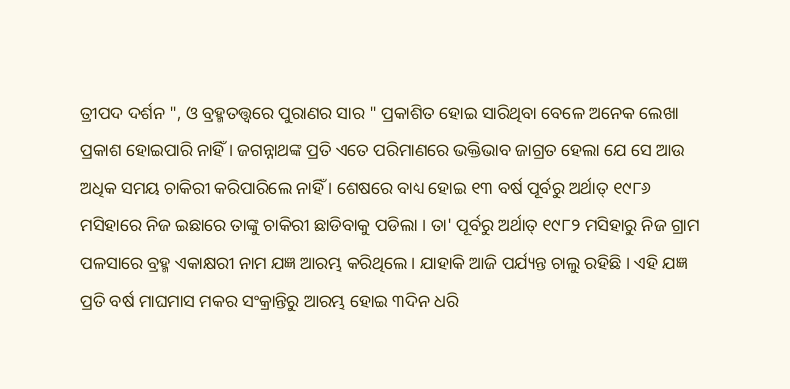ତ୍ରୀପଦ ଦର୍ଶନ ", ଓ ବ୍ରହ୍ମତତ୍ତ୍ବରେ ପୁରାଣର ସାର " ପ୍ରକାଶିତ ହୋଇ ସାରିଥିବା ବେଳେ ଅନେକ ଲେଖା ପ୍ରକାଶ ହୋଇପାରି ନାହିଁ । ଜଗନ୍ନାଥଙ୍କ ପ୍ରତି ଏତେ ପରିମାଣରେ ଭକ୍ତିଭାବ ଜାଗ୍ରତ ହେଲା ଯେ ସେ ଆଉ ଅଧିକ ସମୟ ଚାକିରୀ କରିପାରିଲେ ନାହିଁ । ଶେଷରେ ବାଧ୍ୟ ହୋଇ ୧୩ ବର୍ଷ ପୂର୍ବରୁ ଅର୍ଥାତ୍ ୧୯୮୬ ମସିହାରେ ନିଜ ଇଛାରେ ତାଙ୍କୁ ଚାକିରୀ ଛାଡିବାକୁ ପଡିଲା । ତା' ପୂର୍ବରୁ ଅର୍ଥାତ୍ ୧୯୮୨ ମସିହାରୁ ନିଜ ଗ୍ରାମ ପଳସାରେ ବ୍ରହ୍ମ ଏକାକ୍ଷରୀ ନାମ ଯଜ୍ଞ ଆରମ୍ଭ କରିଥିଲେ । ଯାହାକି ଆଜି ପର୍ଯ୍ୟନ୍ତ ଚାଲୁ ରହିଛି । ଏହି ଯଜ୍ଞ ପ୍ରତି ବର୍ଷ ମାଘମାସ ମକର ସଂକ୍ରାନ୍ତିରୁ ଆରମ୍ଭ ହୋଇ ୩ଦିନ ଧରି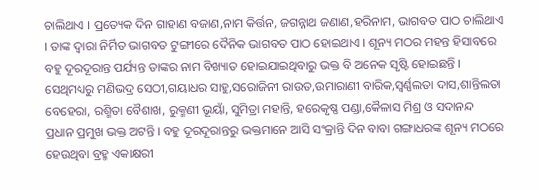ଚାଲିଥାଏ । ପ୍ରତ୍ୟେକ ଦିନ ଗାହାଣ ବଜାଣ,ନାମ କିର୍ତ୍ତନ, ଜଗନ୍ନାଥ ଜଣାଣ,ହରିନାମ, ଭାଗବତ ପାଠ ଚାଲିଥାଏ । ତାଙ୍କ ଦ୍ବାରା ନିର୍ମିତ ଭାଗବତ ଟୁଙ୍ଗୀରେ ଦୈନିକ ଭାଗବତ ପାଠ ହୋଇଥାଏ । ଶୂନ୍ୟ ମଠର ମହନ୍ତ ହିସାବରେ ବହୁ ଦୂରଦୂରାନ୍ତ ପର୍ଯ୍ୟନ୍ତ ତାଙ୍କର ନାମ ବିଖ୍ୟାତ ହୋଇଯାଇଥିବାରୁ ଭକ୍ତ ବି ଅନେକ ସୃଷ୍ଟି ହୋଇଛନ୍ତି । ସେଥିମଧ୍ୟରୁ ମଣିଭଦ୍ର ସେଠୀ,ଗୟାଧର ସାହୁ,ସରୋଜିନୀ ରାଉତ,ଉମାରାଣୀ ବାରିକ,ସ୍ବର୍ଣ୍ଣଲତା ଦାସ,ଶାନ୍ତିଲତା ବେହେରା, ରଶ୍ମିତା ବୈଶାଖ, ରୁକ୍ମଣୀ ଭୂୟାଁ, ସୁମିତ୍ରା ମହାନ୍ତି, ହରେକୃଷ୍ଣ ପଣ୍ଡା,କୈଳାସ ମିଶ୍ର ଓ ସଦାନନ୍ଦ ପ୍ରଧାନ ପ୍ରମୁଖ ଭକ୍ତ ଅଟନ୍ତି । ବହୁ ଦୂରଦୂରାନ୍ତରୁ ଭକ୍ତମାନେ ଆସି ସଂକ୍ରାନ୍ତି ଦିନ ବାବା ଗଙ୍ଗାଧରଙ୍କ ଶୂନ୍ୟ ମଠରେ ହେଉଥିବା ବ୍ରହ୍ମ ଏକାକ୍ଷରୀ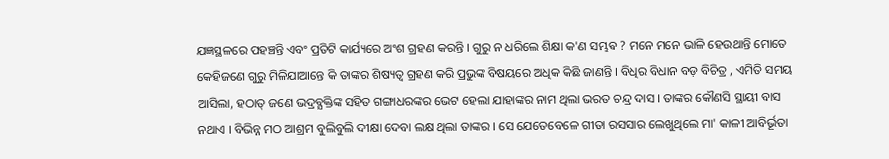ଯଜ୍ଞସ୍ଥଳରେ ପହଞ୍ଚନ୍ତି ଏବଂ ପ୍ରତିଟି କାର୍ଯ୍ୟରେ ଅଂଶ ଗ୍ରହଣ କରନ୍ତି । ଗୁରୁ ନ ଧରିଲେ ଶିକ୍ଷା କ'ଣ ସମ୍ଭଵ ? ମନେ ମନେ ଭାଳି ହେଉଥାନ୍ତି ମୋତେ କେହିଜଣେ ଗୁରୁ ମିଳିଯାଆନ୍ତେ କି ତାଙ୍କର ଶିଷ୍ୟତ୍ବ ଗ୍ରହଣ କରି ପ୍ରଭୁଙ୍କ ବିଷୟରେ ଅଧିକ କିଛି ଜାଣନ୍ତି । ବିଧିର ବିଧାନ ବଡ଼ ବିଚିତ୍ର , ଏମିତି ସମୟ ଆସିଲା, ହଠାତ୍ ଜଣେ ଭଦ୍ରବ୍ଯକ୍ତିଙ୍କ ସହିତ ଗଙ୍ଗାଧରଙ୍କର ଭେଟ ହେଲା ଯାହାଙ୍କର ନାମ ଥିଲା ଭରତ ଚନ୍ଦ୍ର ଦାସ । ତାଙ୍କର କୌଣସି ସ୍ଥାୟୀ ବାସ ନଥାଏ । ବିଭିନ୍ନ ମଠ ଆଶ୍ରମ ବୁଲିବୁଲି ଦୀକ୍ଷା ଦେବା ଲକ୍ଷ ଥିଲା ତାଙ୍କର । ସେ ଯେତେବେଳେ ଗୀତା ରସସାର ଲେଖୁଥିଲେ ମା' କାଳୀ ଆବିର୍ଭୂତା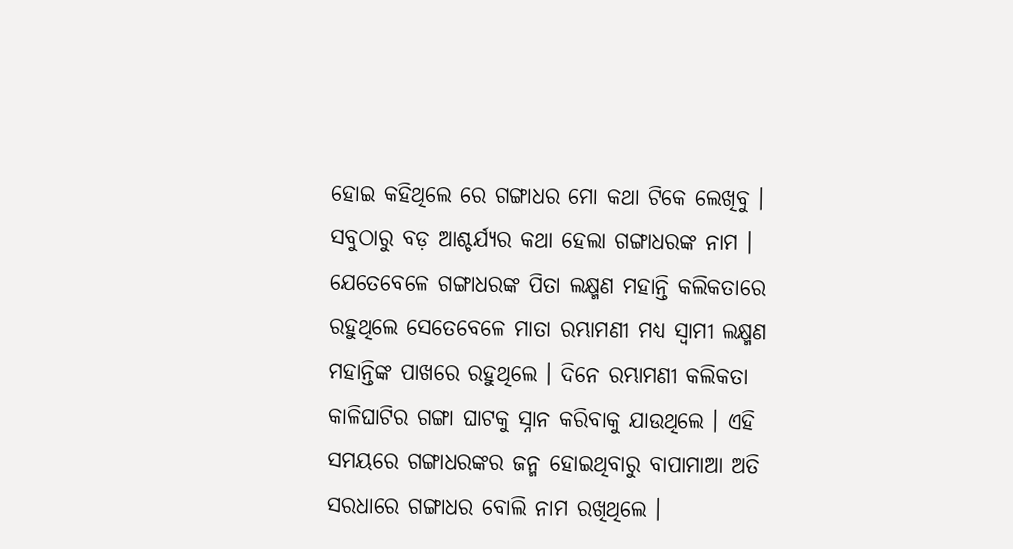ହୋଇ କହିଥିଲେ ରେ ଗଙ୍ଗାଧର ମୋ କଥା ଟିକେ ଲେଖିବୁ । ସବୁଠାରୁ ବଡ଼ ଆଶ୍ଚର୍ଯ୍ୟର କଥା ହେଲା ଗଙ୍ଗାଧରଙ୍କ ନାମ । ଯେତେବେଳେ ଗଙ୍ଗାଧରଙ୍କ ପିତା ଲକ୍ଷ୍ମଣ ମହାନ୍ତି କଲିକତାରେ ରହୁଥିଲେ ସେତେବେଳେ ମାତା ରମ୍ଭାମଣୀ ମଧ୍ୟ ସ୍ବାମୀ ଲକ୍ଷ୍ମଣ ମହାନ୍ତିଙ୍କ ପାଖରେ ରହୁଥିଲେ । ଦିନେ ରମ୍ଭାମଣୀ କଲିକତା କାଳିଘାଟିର ଗଙ୍ଗା ଘାଟକୁ ସ୍ନାନ କରିବାକୁ ଯାଉଥିଲେ । ଏହି ସମୟରେ ଗଙ୍ଗାଧରଙ୍କର ଜନ୍ମ ହୋଇଥିବାରୁ ବାପାମାଆ ଅତି ସରଧାରେ ଗଙ୍ଗାଧର ବୋଲି ନାମ ରଖିଥିଲେ ।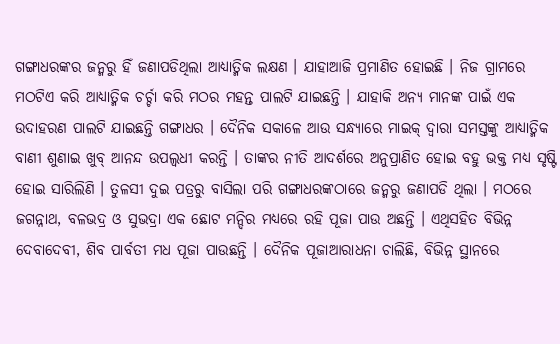ଗଙ୍ଗାଧରଙ୍କର ଜନ୍ମରୁ ହିଁ ଜଣାପଡିଥିଲା ଆଧ୍ୟାତ୍ମିକ ଲକ୍ଷଣ । ଯାହାଆଜି ପ୍ରମାଣିତ ହୋଇଛି । ନିଜ ଗ୍ରାମରେ ମଠଟିଏ କରି ଆଧ୍ୟାତ୍ମିକ ଚର୍ଚ୍ଚା କରି ମଠର ମହନ୍ତ ପାଲଟି ଯାଇଛନ୍ତି । ଯାହାକି ଅନ୍ୟ ମାନଙ୍କ ପାଇଁ ଏକ ଉଦାହରଣ ପାଲଟି ଯାଇଛନ୍ତି ଗଙ୍ଗାଧର । ଦୈନିକ ସକାଳେ ଆଉ ସନ୍ଧ୍ୟାରେ ମାଇକ୍ ଦ୍ବାରା ସମସ୍ତଙ୍କୁ ଆଧ୍ୟାତ୍ମିକ ବାଣୀ ଶୁଣାଇ ଖୁବ୍ ଆନନ୍ଦ ଉପଲ୍ବଧୀ କରନ୍ତି । ତାଙ୍କର ନୀତି ଆଦର୍ଶରେ ଅନୁପ୍ରାଣିତ ହୋଇ ବହୁ ଭକ୍ତ ମଧ୍ଯ ସୃଷ୍ଟି ହୋଇ ସାରିଲିଣି । ତୁଳସୀ ଦୁଇ ପତ୍ରରୁ ବାସିଲା ପରି ଗଙ୍ଗାଧରଙ୍କଠାରେ ଜନ୍ମରୁ ଜଣାପଡି ଥିଲା । ମଠରେ ଜଗନ୍ନାଥ, ବଳଭଦ୍ର ଓ ସୁଭଦ୍ରା ଏକ ଛୋଟ ମନ୍ଦିର ମଧ୍ୟରେ ରହି ପୂଜା ପାଉ ଅଛନ୍ତି । ଏଥିସହିତ ବିଭିନ୍ନ ଦେବାଦେବୀ, ଶିବ ପାର୍ବତୀ ମଧ ପୂଜା ପାଉଛନ୍ତି । ଦୈନିକ ପୂଜାଆରାଧନା ଚାଲିଛି, ବିଭିନ୍ନ ସ୍ଥାନରେ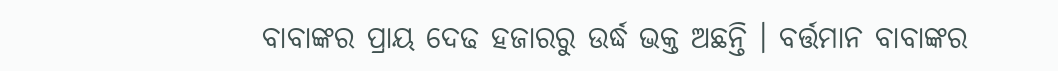ବାବାଙ୍କର ପ୍ରାୟ ଦେଢ ହଜାରରୁ ଉର୍ଦ୍ଧ ଭକ୍ତ ଅଛନ୍ତି । ବର୍ତ୍ତମାନ ବାବାଙ୍କର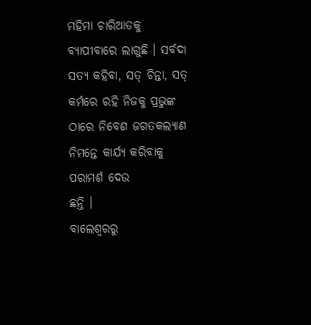ମହିମା ଚାରିଆଡକୁ ବ୍ଯାପୀବାରେ ଲାଗୁଛି । ସର୍ବଦା ସତ୍ଯ କହିବା, ସତ୍ ଚିନ୍ତା, ସତ୍ କର୍ମରେ ରହି ନିଜକୁ ପ୍ରଭୁଙ୍କ ଠାରେ ନିବେଶ ଜଗତକଲ୍ଯାଣ ନିମନ୍ତେ କାର୍ଯ୍ୟ କରିବାକୁ ପରାମର୍ଶ ଦେଉ
ଛନ୍ତି ।
ବାଲେଶ୍ବରରୁ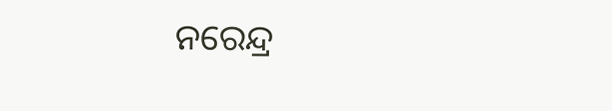ନରେନ୍ଦ୍ର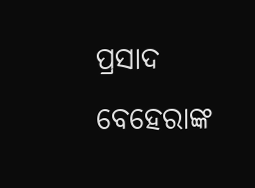ପ୍ରସାଦ ବେହେରାଙ୍କ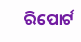ରିପୋର୍ଟ